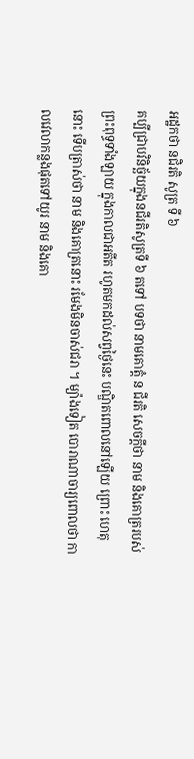អដ្ឋកថា នជិរតិ សូត្រ ទី ៦
គប្បីជ្រាបវិនិច្ឆ័យក្នុងនជីរតិសូត្រទី ៦ តទៅ បទថា នាមគោត្តំ ន ជីរតិ សេចក្តីថា នាម និងគោត្ររបស់ព្រះពុទ្ធទាំងឡាយ ក្នុងកាលជាអតីត រហូតមកដល់សព្វថ្ងៃនេះ បណ្ឌិតពោលនៅឡើយ ព្រោះ ហេតុនោះ ទើបត្រាស់ថា នាម និងគោត្រនោះ រមែងមិនចាស់ជរា ។ ម្យ៉ាងទៀត បោរាណាចារ្យពោលថា កាលវេលាកន្លងផុតទៅយូរ នាម និងគោ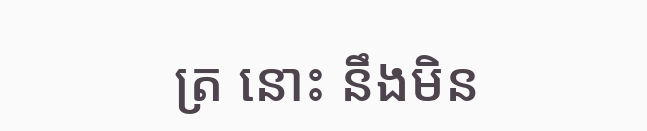ត្រ នោះ នឹងមិន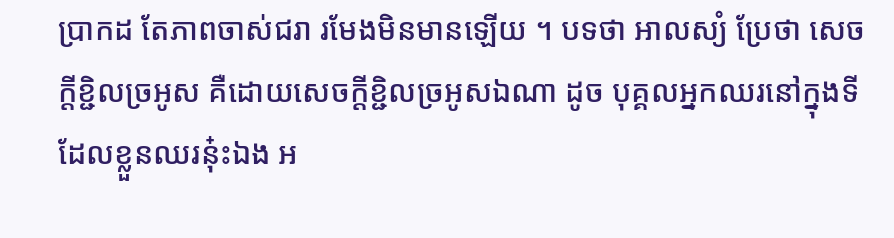ប្រាកដ តែភាពចាស់ជរា រមែងមិនមានឡើយ ។ បទថា អាលស្យំ ប្រែថា សេចក្តីខ្ជិលច្រអូស គឺដោយសេចក្តីខ្ជិលច្រអូសឯណា ដូច បុគ្គលអ្នកឈរនៅក្នុងទីដែលខ្លួនឈរនុ៎ះឯង អ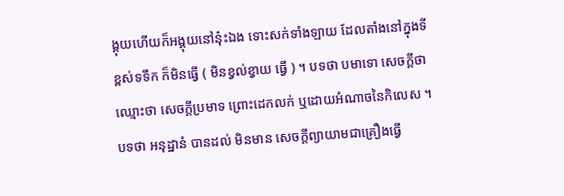ង្គុយហើយក៏អង្គុយនៅនុ៎ះឯង ទោះសក់ទាំងឡាយ ដែលតាំងនៅក្នុងទីខ្ពស់ទទឹក ក៏មិនធ្វើ ( មិនខ្វល់ខ្វាយ ធ្វើ ) ។ បទថា បមាទោ សេចក្តីថា ឈ្មោះថា សេចក្តីប្រមាទ ព្រោះដេកលក់ ឬដោយអំណាចនៃកិលេស ។ បទថា អនុដ្ឋានំ បានដល់ មិនមាន សេចក្តីព្យាយាមជាគ្រឿងធ្វើ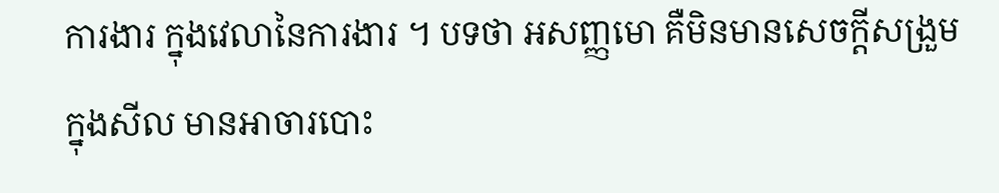ការងារ ក្នុងវេលានៃការងារ ។ បទថា អសញ្ញមោ គឺមិនមានសេចក្តីសង្រួមក្នុងសីល មានអាចារបោះ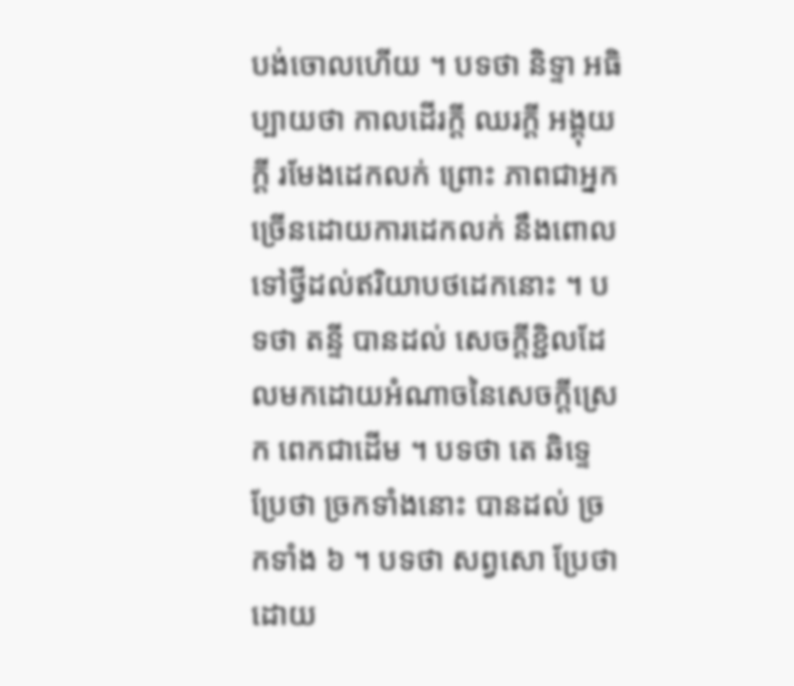បង់ចោលហើយ ។ បទថា និទ្ទា អធិប្បាយថា កាលដើរក្តី ឈរក្តី អង្គុយក្តី រមែងដេកលក់ ព្រោះ ភាពជាអ្នកច្រើនដោយការដេកលក់ នឹងពោលទៅថ្វីដល់ឥរិយាបថដេកនោះ ។ បទថា តន្ទី បានដល់ សេចក្តីខ្ជិលដែលមកដោយអំណាចនៃសេចក្តីស្រេក ពេកជាដើម ។ បទថា តេ ឆិទ្ទេ ប្រែថា ច្រកទាំងនោះ បានដល់ ច្រកទាំង ៦ ។ បទថា សព្វសោ ប្រែថា ដោយ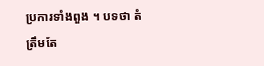ប្រការទាំងពួង ។ បទថា តំ ត្រឹមតែ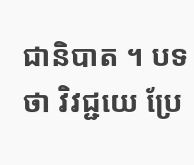ជានិបាត ។ បទថា វិវជ្ជយេ ប្រែ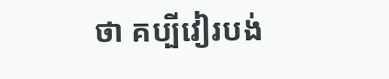ថា គប្បីវៀរបង់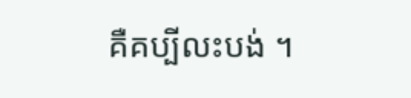គឺគប្បីលះបង់ ។